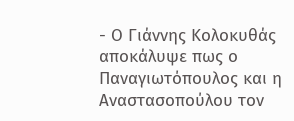- Ο Γιάννης Κολοκυθάς αποκάλυψε πως ο Παναγιωτόπουλος και η Αναστασοπούλου τον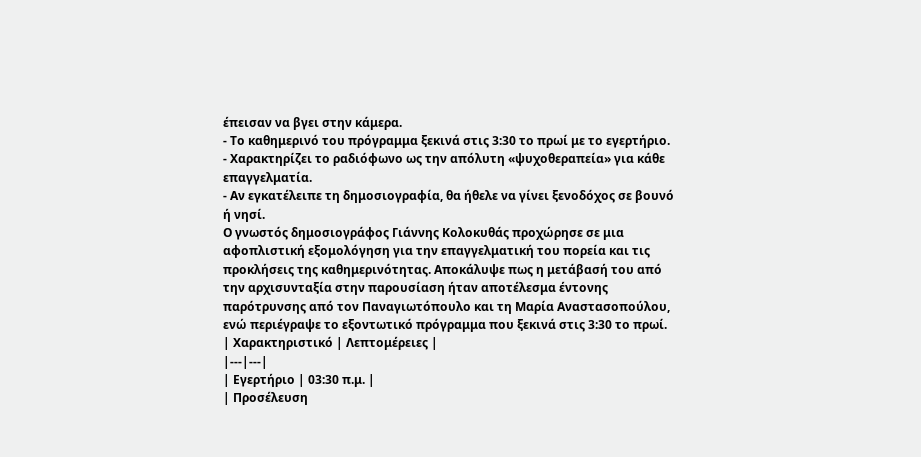έπεισαν να βγει στην κάμερα.
- Το καθημερινό του πρόγραμμα ξεκινά στις 3:30 το πρωί με το εγερτήριο.
- Χαρακτηρίζει το ραδιόφωνο ως την απόλυτη «ψυχοθεραπεία» για κάθε επαγγελματία.
- Αν εγκατέλειπε τη δημοσιογραφία, θα ήθελε να γίνει ξενοδόχος σε βουνό ή νησί.
Ο γνωστός δημοσιογράφος Γιάννης Κολοκυθάς προχώρησε σε μια αφοπλιστική εξομολόγηση για την επαγγελματική του πορεία και τις προκλήσεις της καθημερινότητας. Αποκάλυψε πως η μετάβασή του από την αρχισυνταξία στην παρουσίαση ήταν αποτέλεσμα έντονης παρότρυνσης από τον Παναγιωτόπουλο και τη Μαρία Αναστασοπούλου, ενώ περιέγραψε το εξοντωτικό πρόγραμμα που ξεκινά στις 3:30 το πρωί.
| Χαρακτηριστικό | Λεπτομέρειες |
|---|---|
| Εγερτήριο | 03:30 π.μ. |
| Προσέλευση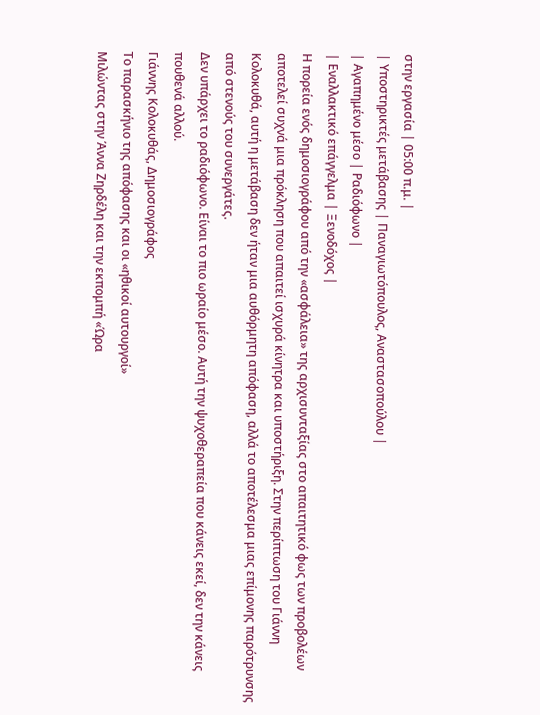στην εργασία | 05:00 π.μ. |
| Υποστηρικτές μετάβασης | Παναγιωτόπουλος, Αναστασοπούλου |
| Αγαπημένο μέσο | Ραδιόφωνο |
| Εναλλακτικό επάγγελμα | Ξενοδόχος |
Η πορεία ενός δημοσιογράφου από την «ασφάλεια» της αρχισυνταξίας στο απαιτητικό φως των προβολέων αποτελεί συχνά μια πρόκληση που απαιτεί ισχυρά κίνητρα και υποστήριξη. Στην περίπτωση του Γιάννη Κολοκυθά, αυτή η μετάβαση δεν ήταν μια αυθόρμητη απόφαση, αλλά το αποτέλεσμα μιας επίμονης παρότρυνσης από στενούς του συνεργάτες.
Δεν υπάρχει το ραδιόφωνο. Είναι το πιο ωραίο μέσο. Αυτή την ψυχοθεραπεία που κάνεις εκεί, δεν την κάνεις πουθενά αλλού.
Γιάννης Κολοκυθάς, Δημοσιογράφος
Το παρασκήνιο της απόφασης και οι «ηθικοί αυτουργοί»
Μιλώντας στην Άννα Ζηρδέλη και την εκπομπή «Ώρα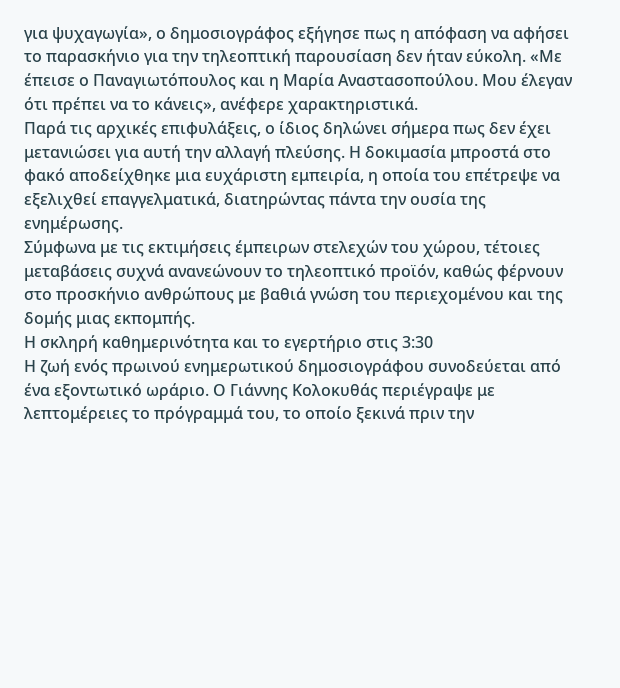για ψυχαγωγία», ο δημοσιογράφος εξήγησε πως η απόφαση να αφήσει το παρασκήνιο για την τηλεοπτική παρουσίαση δεν ήταν εύκολη. «Με έπεισε ο Παναγιωτόπουλος και η Μαρία Αναστασοπούλου. Μου έλεγαν ότι πρέπει να το κάνεις», ανέφερε χαρακτηριστικά.
Παρά τις αρχικές επιφυλάξεις, ο ίδιος δηλώνει σήμερα πως δεν έχει μετανιώσει για αυτή την αλλαγή πλεύσης. Η δοκιμασία μπροστά στο φακό αποδείχθηκε μια ευχάριστη εμπειρία, η οποία του επέτρεψε να εξελιχθεί επαγγελματικά, διατηρώντας πάντα την ουσία της ενημέρωσης.
Σύμφωνα με τις εκτιμήσεις έμπειρων στελεχών του χώρου, τέτοιες μεταβάσεις συχνά ανανεώνουν το τηλεοπτικό προϊόν, καθώς φέρνουν στο προσκήνιο ανθρώπους με βαθιά γνώση του περιεχομένου και της δομής μιας εκπομπής.
Η σκληρή καθημερινότητα και το εγερτήριο στις 3:30
Η ζωή ενός πρωινού ενημερωτικού δημοσιογράφου συνοδεύεται από ένα εξοντωτικό ωράριο. Ο Γιάννης Κολοκυθάς περιέγραψε με λεπτομέρειες το πρόγραμμά του, το οποίο ξεκινά πριν την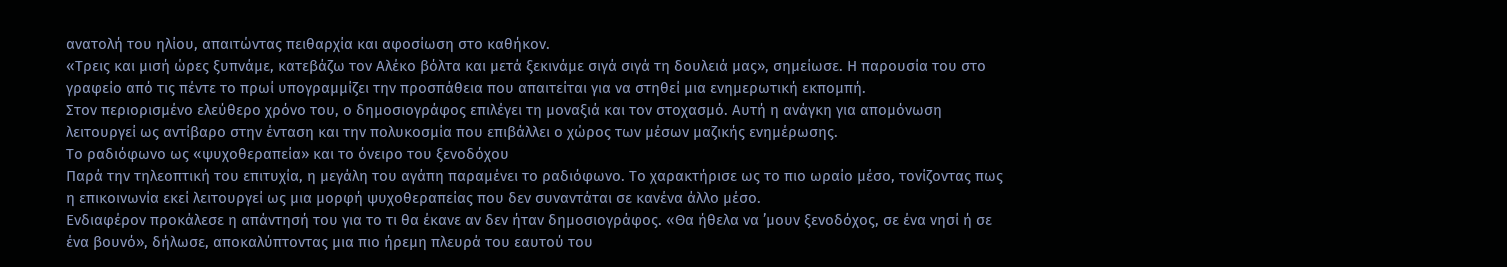ανατολή του ηλίου, απαιτώντας πειθαρχία και αφοσίωση στο καθήκον.
«Τρεις και μισή ώρες ξυπνάμε, κατεβάζω τον Αλέκο βόλτα και μετά ξεκινάμε σιγά σιγά τη δουλειά μας», σημείωσε. Η παρουσία του στο γραφείο από τις πέντε το πρωί υπογραμμίζει την προσπάθεια που απαιτείται για να στηθεί μια ενημερωτική εκπομπή.
Στον περιορισμένο ελεύθερο χρόνο του, ο δημοσιογράφος επιλέγει τη μοναξιά και τον στοχασμό. Αυτή η ανάγκη για απομόνωση λειτουργεί ως αντίβαρο στην ένταση και την πολυκοσμία που επιβάλλει ο χώρος των μέσων μαζικής ενημέρωσης.
Το ραδιόφωνο ως «ψυχοθεραπεία» και το όνειρο του ξενοδόχου
Παρά την τηλεοπτική του επιτυχία, η μεγάλη του αγάπη παραμένει το ραδιόφωνο. Το χαρακτήρισε ως το πιο ωραίο μέσο, τονίζοντας πως η επικοινωνία εκεί λειτουργεί ως μια μορφή ψυχοθεραπείας που δεν συναντάται σε κανένα άλλο μέσο.
Ενδιαφέρον προκάλεσε η απάντησή του για το τι θα έκανε αν δεν ήταν δημοσιογράφος. «Θα ήθελα να ’μουν ξενοδόχος, σε ένα νησί ή σε ένα βουνό», δήλωσε, αποκαλύπτοντας μια πιο ήρεμη πλευρά του εαυτού του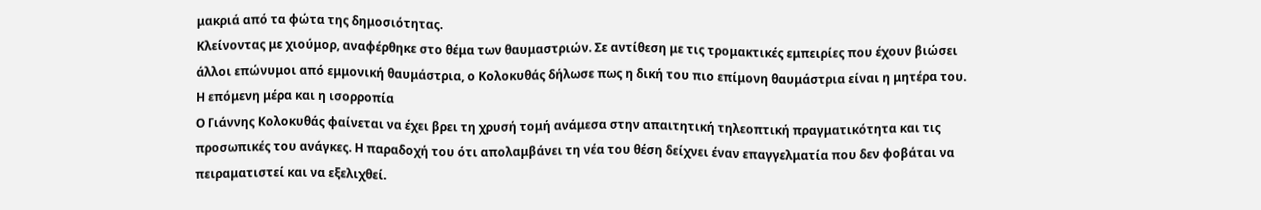μακριά από τα φώτα της δημοσιότητας.
Κλείνοντας με χιούμορ, αναφέρθηκε στο θέμα των θαυμαστριών. Σε αντίθεση με τις τρομακτικές εμπειρίες που έχουν βιώσει άλλοι επώνυμοι από εμμονική θαυμάστρια, ο Κολοκυθάς δήλωσε πως η δική του πιο επίμονη θαυμάστρια είναι η μητέρα του.
Η επόμενη μέρα και η ισορροπία
Ο Γιάννης Κολοκυθάς φαίνεται να έχει βρει τη χρυσή τομή ανάμεσα στην απαιτητική τηλεοπτική πραγματικότητα και τις προσωπικές του ανάγκες. Η παραδοχή του ότι απολαμβάνει τη νέα του θέση δείχνει έναν επαγγελματία που δεν φοβάται να πειραματιστεί και να εξελιχθεί.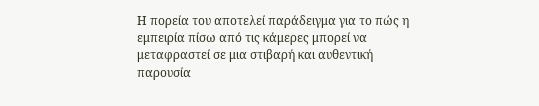Η πορεία του αποτελεί παράδειγμα για το πώς η εμπειρία πίσω από τις κάμερες μπορεί να μεταφραστεί σε μια στιβαρή και αυθεντική παρουσία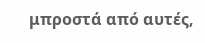μπροστά από αυτές,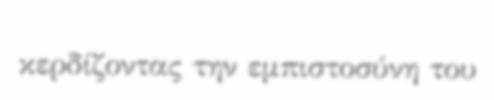κερδίζοντας την εμπιστοσύνη του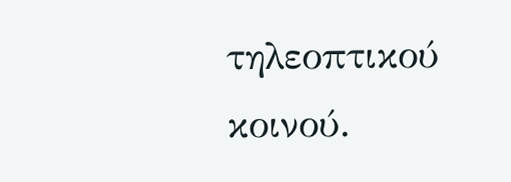τηλεοπτικού κοινού.